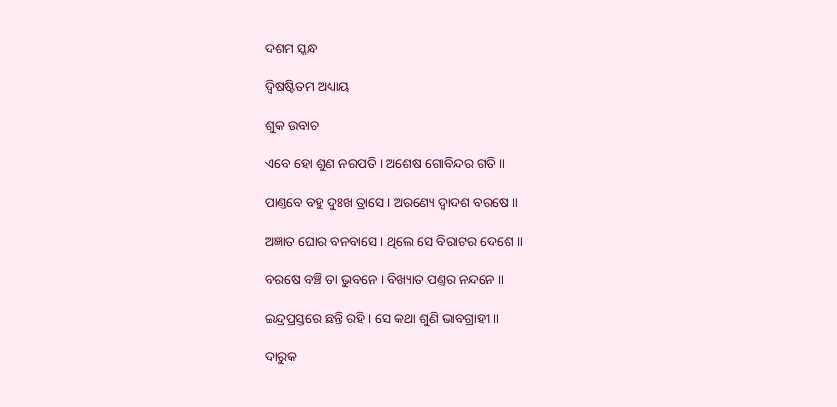ଦଶମ ସ୍କନ୍ଧ

ଦ୍ୱିଷଷ୍ଟିତମ ଅଧ୍ୟାୟ

ଶୁକ ଉବାଚ

ଏବେ ହୋ ଶୁଣ ନରପତି । ଅଶେଷ ଗୋବିନ୍ଦର ଗତି ॥

ପାଣ୍ତବେ ବହୁ ଦୁଃଖ ତ୍ରାସେ । ଅରଣ୍ୟେ ଦ୍ୱାଦଶ ବରଷେ ॥

ଅଜ୍ଞାତ ଘୋର ବନବାସେ । ଥିଲେ ସେ ବିରାଟର ଦେଶେ ॥

ବରଷେ ବଞ୍ଚି ତା ଭୁବନେ । ବିଖ୍ୟାତ ପଣ୍ତର ନନ୍ଦନେ ॥

ଇନ୍ଦ୍ରପ୍ରସ୍ତରେ ଛନ୍ତି ରହି । ସେ କଥା ଶୁଣି ଭାବଗ୍ରାହୀ ॥

ଦାରୁକ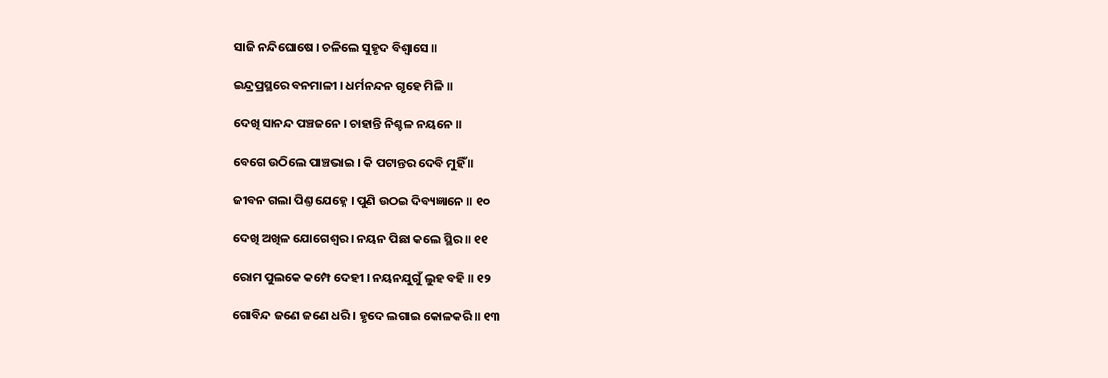ସାଜି ନନ୍ଦିଘୋଷେ । ଚଳିଲେ ସୁହୃଦ ବିଶ୍ୱାସେ ॥

ଇନ୍ଦ୍ରପ୍ରସ୍ଥରେ ବନମାଳୀ । ଧର୍ମନନ୍ଦନ ଗୃହେ ମିଳି ॥

ଦେଖି ସାନନ୍ଦ ପଞ୍ଚଜନେ । ଚାହାନ୍ତି ନିଶ୍ଚଳ ନୟନେ ॥

ବେଗେ ଉଠିଲେ ପାଞ୍ଚଭାଇ । କି ପଟାନ୍ତର ଦେବି ମୁହିଁ ॥

ଜୀବନ ଗଲା ପିଣ୍ତ ଯେହ୍ନେ । ପୁଣି ଉଠଇ ଦିବ୍ୟଜ୍ଞାନେ ॥ ୧୦

ଦେଖି ଅଖିଳ ଯୋଗେଶ୍ୱର । ନୟନ ପିଛା କଲେ ସ୍ଥିର ॥ ୧୧

ରୋମ ପୁଲକେ କମ୍ପେ ଦେହୀ । ନୟନଯୁଗୁଁ ଲୁହ ବହି ॥ ୧୨

ଗୋବିନ୍ଦ ଜଣେ ଜଣେ ଧରି । ହୃଦେ ଲଗାଇ କୋଳକରି ॥ ୧୩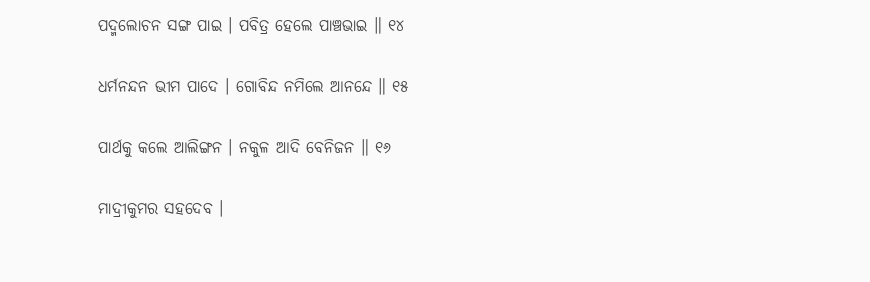ପଦ୍ମଲୋଚନ ସଙ୍ଗ ପାଇ । ପବିତ୍ର ହେଲେ ପାଞ୍ଚଭାଇ ॥ ୧୪

ଧର୍ମନନ୍ଦନ ଭୀମ ପାଦେ । ଗୋବିନ୍ଦ ନମିଲେ ଆନନ୍ଦେ ॥ ୧୫

ପାର୍ଥକୁ କଲେ ଆଲିଙ୍ଗନ । ନକୁଳ ଆଦି ବେନିଜନ ॥ ୧୬

ମାଦ୍ରୀକୁମର ସହଦେବ ।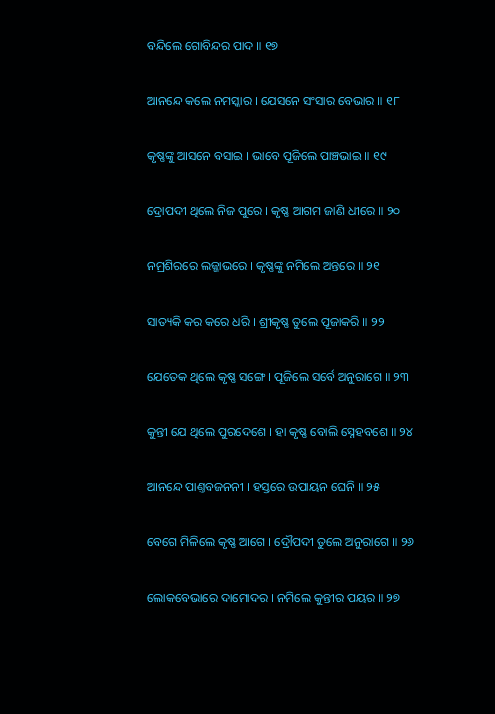ବନ୍ଦିଲେ ଗୋବିନ୍ଦର ପାଦ ॥ ୧୭

ଆନନ୍ଦେ କଲେ ନମସ୍କାର । ଯେସନେ ସଂସାର ବେଭାର ॥ ୧୮

କୃଷ୍ଣଙ୍କୁ ଆସନେ ବସାଇ । ଭାବେ ପୂଜିଲେ ପାଞ୍ଚଭାଇ ॥ ୧୯

ଦ୍ରୋପଦୀ ଥିଲେ ନିଜ ପୁରେ । କୃଷ୍ଣ ଆଗମ ଜାଣି ଧୀରେ ॥ ୨୦

ନମ୍ରଶିରରେ ଲଜ୍ଜାଭରେ । କୃଷ୍ଣଙ୍କୁ ନମିଲେ ଅନ୍ତରେ ॥ ୨୧

ସାତ୍ୟକି କର କରେ ଧରି । ଶ୍ରୀକୃଷ୍ଣ ତୁଲେ ପୂଜାକରି ॥ ୨୨

ଯେତେକ ଥିଲେ କୃଷ୍ଣ ସଙ୍ଗେ । ପୂଜିଲେ ସର୍ବେ ଅନୁରାଗେ ॥ ୨୩

କୁନ୍ତୀ ଯେ ଥିଲେ ପୁରଦେଶେ । ହା କୃଷ୍ଣ ବୋଲି ସ୍ନେହବଶେ ॥ ୨୪

ଆନନ୍ଦେ ପାଣ୍ତବଜନନୀ । ହସ୍ତରେ ଉପାୟନ ଘେନି ॥ ୨୫

ବେଗେ ମିଳିଲେ କୃଷ୍ଣ ଆଗେ । ଦ୍ରୌପଦୀ ତୁଲେ ଅନୁରାଗେ ॥ ୨୬

ଲୋକବେଭାରେ ଦାମୋଦର । ନମିଲେ କୁନ୍ତୀର ପୟର ॥ ୨୭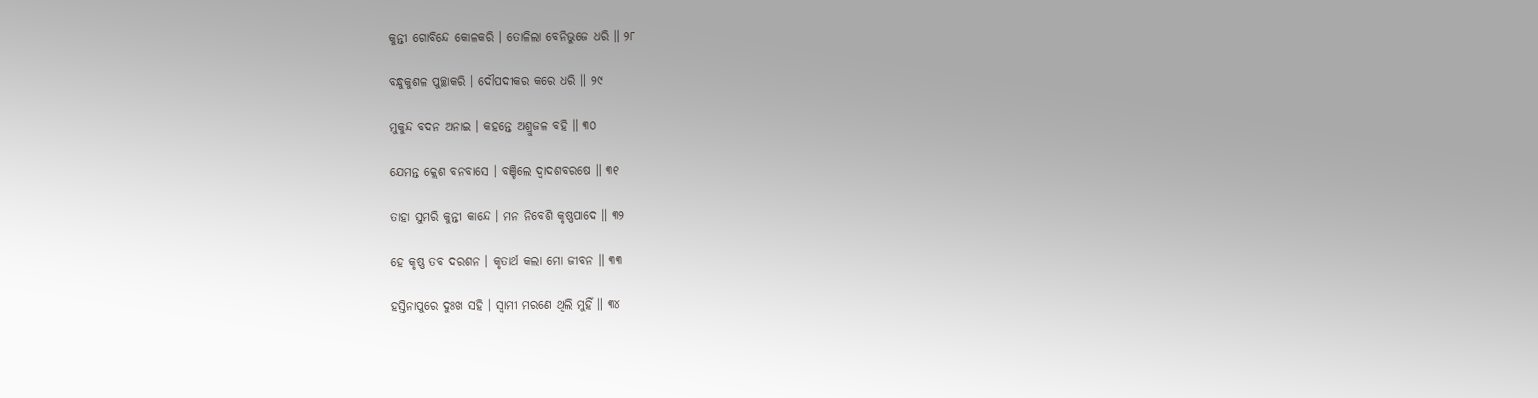କୁନ୍ତୀ ଗୋବିନ୍ଦେ କୋଳକରି । ତୋଳିଲା ବେନିଭୁଜେ ଧରି ॥ ୨୮

ବନ୍ଧୁକୁଶଳ ପୁଚ୍ଛାକରି । ଦୌପଦୀକର କରେ ଧରି ॥ ୨୯

ମୁକୁନ୍ଦ ବଦନ ଅନାଇ । କହନ୍ତେ ଅଶ୍ରୁଜଳ ବହି ॥ ୩୦

ଯେମନ୍ତ କ୍ଲେଶ ବନବାସେ । ବଞ୍ଚିଲେ ଦ୍ୱାଦଶବରଷେ ॥ ୩୧

ତାହା ସୁମରି କୁନ୍ତୀ କାନ୍ଦେ । ମନ ନିବେଶି କୃଷ୍ଣପାଦେ ॥ ୩୨

ହେ କୃଷ୍ଣ ତବ ଦରଶନ । କୃତାର୍ଥ କଲା ମୋ ଜୀବନ ॥ ୩୩

ହସ୍ତିନାପୁରେ ଦୁଃଖ ସହି । ସ୍ୱାମୀ ମରଣେ ଥିଲି ମୁହିଁ ॥ ୩୪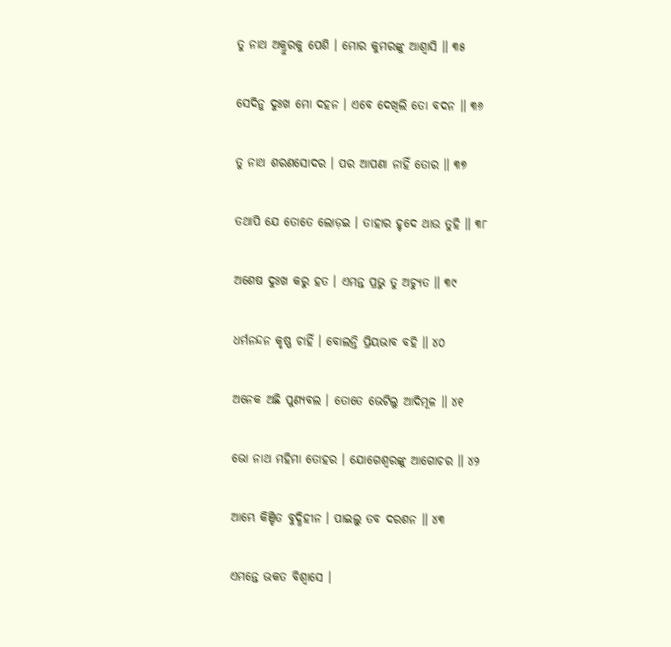ତୁ ନାଥ ଅକ୍ରୁରକୁ ପେଶି । ମୋର କୁମରଙ୍କୁ ଆଶ୍ୱାସି ॥ ୩୫

ସେଦିନୁ ଦୁଃଖ ମୋ ଦହନ । ଏବେ ଦେଖିଲି ତୋ ବଦନ ॥ ୩୬

ତୁ ନାଥ ଶରଣସୋଦର । ପର ଆପଣା ନାହିଁ ତୋର ॥ ୩୭

ତଥାପି ଯେ ତୋତେ ଲୋଡ଼ଇ । ତାହାର ହୃଦେ ଥାଉ ତୁହି ॥ ୩୮

ଅଶେଷ ଦୁଃଖ କରୁ ହତ । ଏମନ୍ତ ପ୍ରଭୁ ତୁ ଅଚ୍ୟୁତ ॥ ୩୯

ଧର୍ମନନ୍ଦନ କୃଷ୍ଣ ଚାହିଁ । ବୋଲନ୍ତି ପ୍ରିୟଭାବ ବହି ॥ ୪୦

ଅନେକ ଅଛି ପୁଣ୍ୟବଲ । ତୋତେ ଭେଟିଲୁ ଆଦିମୂଳ ॥ ୪୧

ଭୋ ନାଥ ମହିମା ତୋହର । ଯୋଗେଶ୍ୱରଙ୍କୁ ଆଗୋଚର ॥ ୪୨

ଆମ୍ଭେ କିଞ୍ଚିତ ବୁଦ୍ଧିହୀନ । ପାଇଲୁ ତବ ଦରଶନ ॥ ୪୩

ଏମନ୍ତେ ଭକତ ବିଶ୍ୱାସେ ।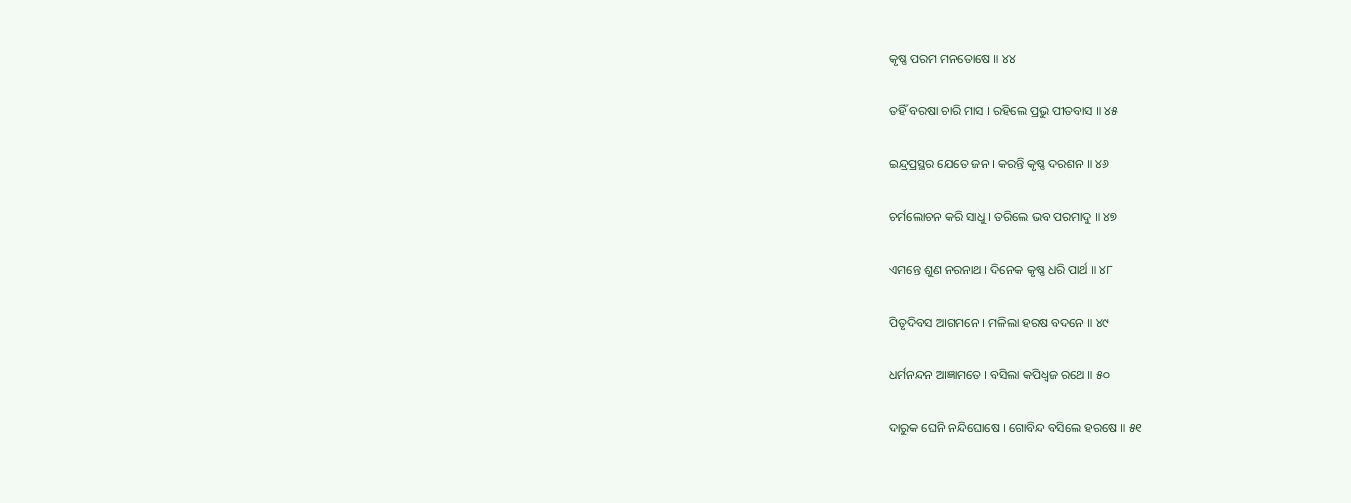କୃଷ୍ଣ ପରମ ମନତୋଷେ ॥ ୪୪

ତହିଁ ବରଷା ଚାରି ମାସ । ରହିଲେ ପ୍ରଭୁ ପୀତବାସ ॥ ୪୫

ଇନ୍ଦ୍ରପ୍ରସ୍ଥର ଯେତେ ଜନ । କରନ୍ତି କୃଷ୍ଣ ଦରଶନ ॥ ୪୬

ଚର୍ମଲୋଚନ କରି ସାଧୁ । ତରିଲେ ଭବ ପରମାଦୁ ॥ ୪୭

ଏମନ୍ତେ ଶୁଣ ନରନାଥ । ଦିନେକ କୃଷ୍ଣ ଧରି ପାର୍ଥ ॥ ୪୮

ପିତୃଦିବସ ଆଗମନେ । ମଳିଲା ହରଷ ବଦନେ ॥ ୪୯

ଧର୍ମନନ୍ଦନ ଆଜ୍ଞାମତେ । ବସିଲା କପିଧ୍ୱଜ ରଥେ ॥ ୫୦

ଦାରୁକ ଘେନି ନନ୍ଦିଘୋଷେ । ଗୋବିନ୍ଦ ବସିଲେ ହରଷେ ॥ ୫୧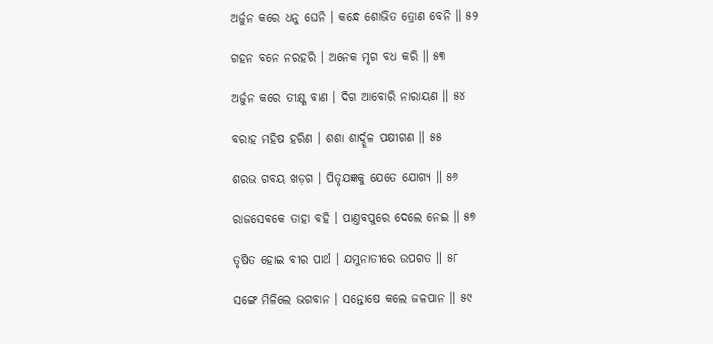ଅର୍ଜୁନ କରେ ଧନୁ ଘେନି । କନ୍ଧେ ଶୋଭିତ ତ୍ରୋଣ ବେନି ॥ ୫୨

ଗହନ ବନେ ନରହରି । ଅନେକ ମୃଗ ବଧ କରି ॥ ୫୩

ଅର୍ଜୁନ କରେ ତୀକ୍ଷ୍ଣ ବାଣ । ଦିଗ ଆବୋରି ନାରାୟଣ ॥ ୫୪

ବରାହ ମହିଷ ହରିଣ । ଶଶା ଶାର୍ଦ୍ଦୂଳ ପକ୍ଷୀଗଣ ॥ ୫୫

ଶରଭ ଗବୟ ଖଡ଼ଗ । ପିତୃଯଜ୍ଞକୁ ଯେତେ ଯୋଗ୍ୟ ॥ ୫୬

ରାଜସେବକେ ତାହା ବହି । ପାଣ୍ତବପୁରେ ଦେଲେ ନେଇ ॥ ୫୭

ତୃଷିତ ହୋଇ ବୀର ପାର୍ଥ । ଯମୁନାତୀରେ ଉପଗତ ॥ ୫୮

ସଙ୍ଗେ ମିଳିଲେ ଭଗବାନ । ସନ୍ତୋଷେ କଲେ ଜଳପାନ ॥ ୫୯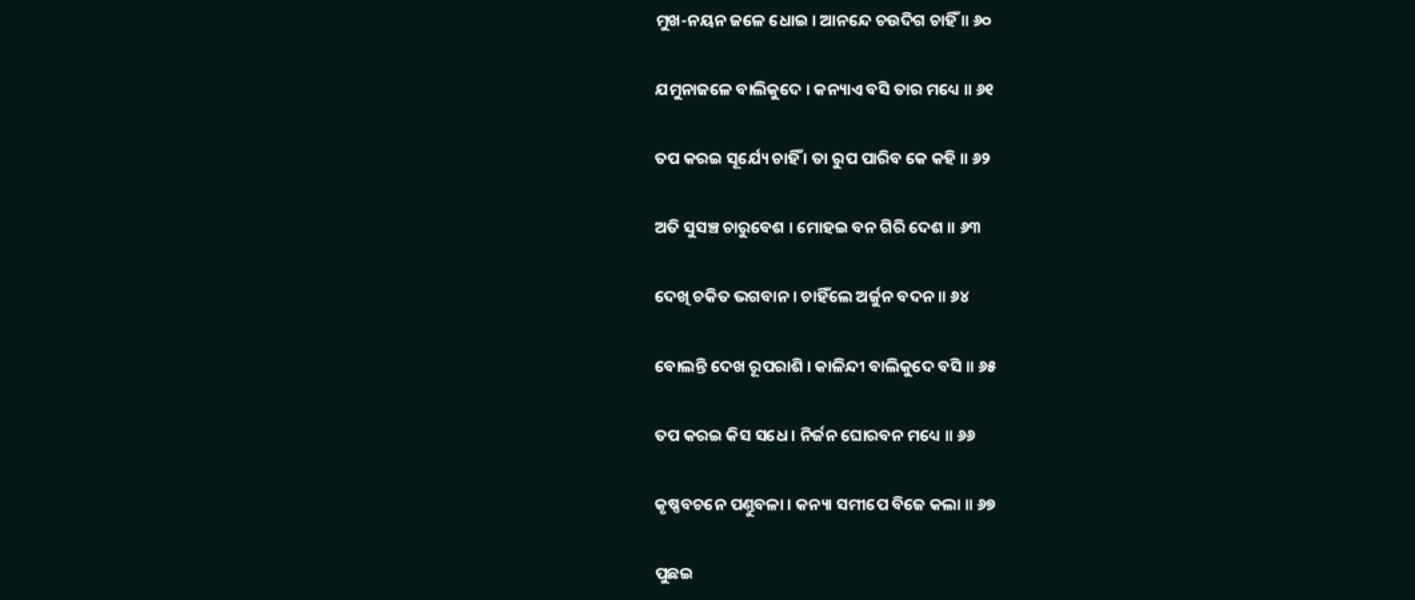ମୁଖ-ନୟନ ଜଳେ ଧୋଇ । ଆନନ୍ଦେ ଚଉଦିଗ ଚାହିଁ ॥ ୬୦

ଯମୁନାଜଳେ ବାଲିକୁଦେ । କନ୍ୟାଏ ବସି ତାର ମଧ୍ୟେ ॥ ୬୧

ତପ କରଇ ସୂର୍ଯ୍ୟେ ଚାହିଁ । ତା ରୁପ ପାରିବ କେ କହି ॥ ୬୨

ଅତି ସୁସଞ୍ଚ ଚାରୁବେଶ । ମୋହଇ ବନ ଗିରି ଦେଶ ॥ ୬୩

ଦେଖି ଚକିତ ଭଗବାନ । ଚାହିଁଲେ ଅର୍ଜୁନ ବଦନ ॥ ୬୪

ବୋଲନ୍ତି ଦେଖ ରୂପରାଶି । କାଳିନ୍ଦୀ ବାଲିକୁଦେ ବସି ॥ ୬୫

ତପ କରଇ କିସ ସଧେ । ନିର୍ଜନ ଘୋରବନ ମଧ୍ୟେ ॥ ୬୬

କୃଷ୍ଣବଚନେ ପଣ୍ତୁବଳା । କନ୍ୟା ସମୀପେ ବିଜେ କଲା ॥ ୬୭

ପୁଛଇ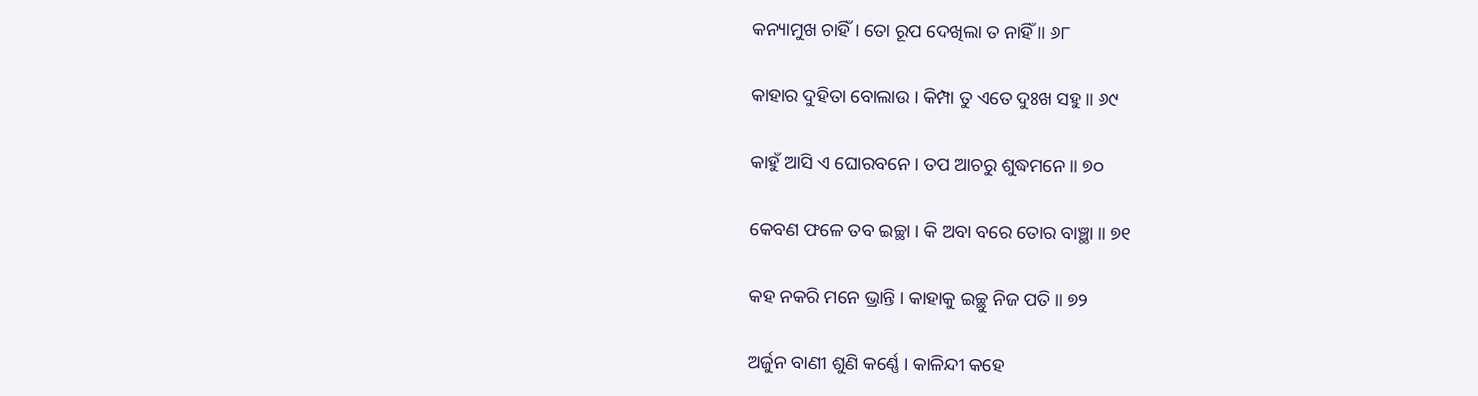କନ୍ୟାମୁଖ ଚାହିଁ । ତୋ ରୂପ ଦେଖିଲା ତ ନାହିଁ ॥ ୬୮

କାହାର ଦୁହିତା ବୋଲାଉ । କିମ୍ପା ତୁ ଏତେ ଦୁଃଖ ସହୁ ॥ ୬୯

କାହୁଁ ଆସି ଏ ଘୋରବନେ । ତପ ଆଚରୁ ଶୁଦ୍ଧମନେ ॥ ୭୦

କେବଣ ଫଳେ ତବ ଇଚ୍ଛା । କି ଅବା ବରେ ତୋର ବାଞ୍ଛା ॥ ୭୧

କହ ନକରି ମନେ ଭ୍ରାନ୍ତି । କାହାକୁ ଇଚ୍ଛୁ ନିଜ ପତି ॥ ୭୨

ଅର୍ଜୁନ ବାଣୀ ଶୁଣି କର୍ଣ୍ଣେ । କାଳିନ୍ଦୀ କହେ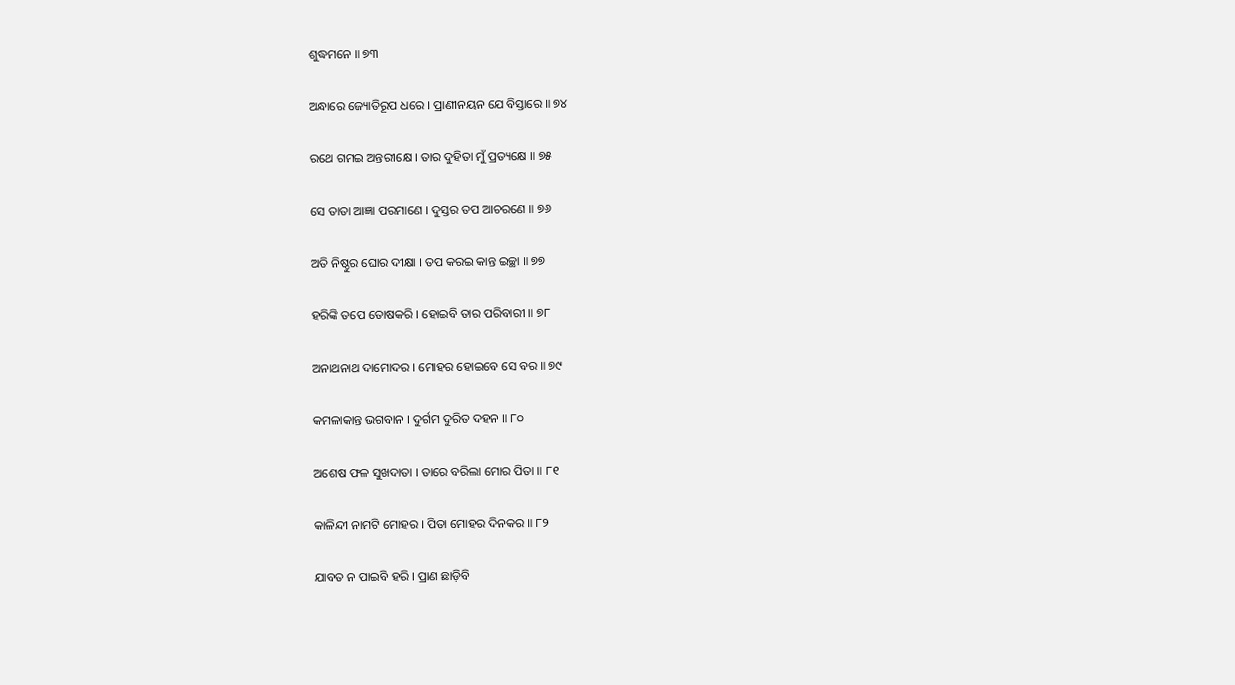ଶୁଦ୍ଧମନେ ॥ ୭୩

ଅନ୍ଧାରେ ଜ୍ୟୋତିରୂପ ଧରେ । ପ୍ରାଣୀନୟନ ଯେ ବିସ୍ତାରେ ॥ ୭୪

ରଥେ ଗମଇ ଅନ୍ତରୀକ୍ଷେ । ତାର ଦୁହିତା ମୁଁ ପ୍ରତ୍ୟକ୍ଷେ ॥ ୭୫

ସେ ତାତା ଆଜ୍ଞା ପରମାଣେ । ଦୁସ୍ତର ତପ ଆଚରଣେ ॥ ୭୬

ଅତି ନିଷ୍ଠୁର ଘୋର ଦୀକ୍ଷା । ତପ କରଇ କାନ୍ତ ଇଚ୍ଛା ॥ ୭୭

ହରିଙ୍କି ତପେ ତୋଷକରି । ହୋଇବି ତାର ପରିବାରୀ ॥ ୭୮

ଅନାଥନାଥ ଦାମୋଦର । ମୋହର ହୋଇବେ ସେ ବର ॥ ୭୯

କମଳାକାନ୍ତ ଭଗବାନ । ଦୁର୍ଗମ ଦୁରିତ ଦହନ ॥ ୮୦

ଅଶେଷ ଫଳ ସୁଖଦାତା । ତାରେ ବରିଲା ମୋର ପିତା ॥ ୮୧

କାଳିନ୍ଦୀ ନାମଟି ମୋହର । ପିତା ମୋହର ଦିନକର ॥ ୮୨

ଯାବତ ନ ପାଇବି ହରି । ପ୍ରାଣ ଛାଡ଼ିବି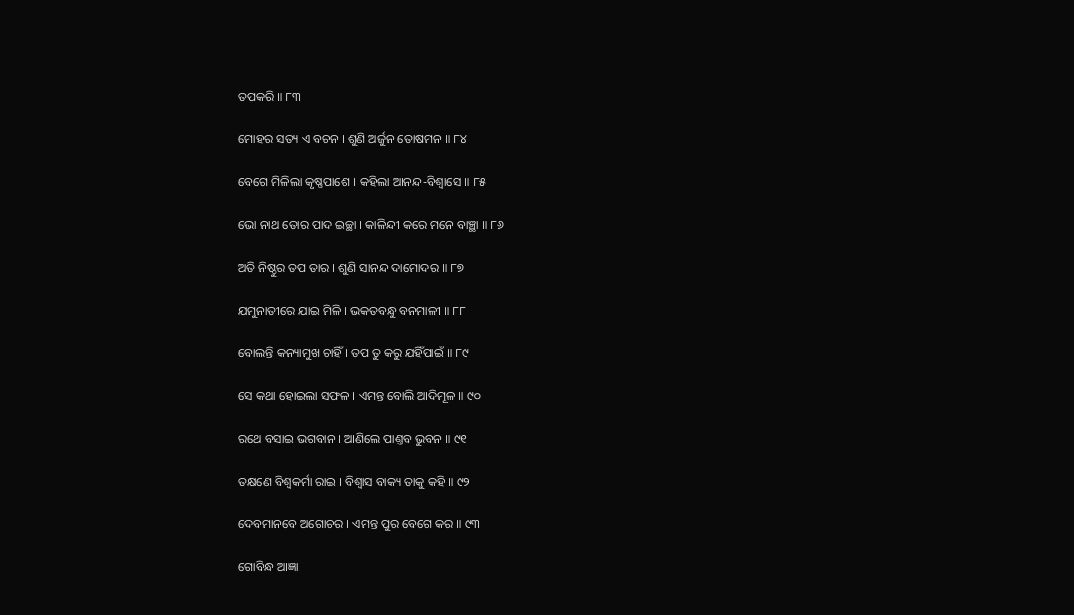ତପକରି ॥ ୮୩

ମୋହର ସତ୍ୟ ଏ ବଚନ । ଶୁଣି ଅର୍ଜୁନ ତୋଷମନ ॥ ୮୪

ବେଗେ ମିଳିଲା କୃଷ୍ଣପାଶେ । କହିଲା ଆନନ୍ଦ-ବିଶ୍ୱାସେ ॥ ୮୫

ଭୋ ନାଥ ତୋର ପାଦ ଇଚ୍ଛା । କାଳିନ୍ଦୀ କରେ ମନେ ବାଞ୍ଛା ॥ ୮୬

ଅତି ନିଷ୍ଠୁର ତପ ତାର । ଶୁଣି ସାନନ୍ଦ ଦାମୋଦର ॥ ୮୭

ଯମୁନାତୀରେ ଯାଇ ମିଳି । ଭକତବନ୍ଧୁ ବନମାଳୀ ॥ ୮୮

ବୋଲନ୍ତି କନ୍ୟାମୁଖ ଚାହିଁ । ତପ ତୁ କରୁ ଯହିଁପାଇଁ ॥ ୮୯

ସେ କଥା ହୋଇଲା ସଫଳ । ଏମନ୍ତ ବୋଲି ଆଦିମୂଳ ॥ ୯୦

ରଥେ ବସାଇ ଭଗବାନ । ଆଣିଲେ ପାଣ୍ତବ ଭୁବନ ॥ ୯୧

ତକ୍ଷଣେ ବିଶ୍ୱକର୍ମା ରାଇ । ବିଶ୍ୱାସ ବାକ୍ୟ ତାକୁ କହି ॥ ୯୨

ଦେବମାନବେ ଅଗୋଚର । ଏମନ୍ତ ପୁର ବେଗେ କର ॥ ୯୩

ଗୋବିନ୍ଧ ଆଜ୍ଞା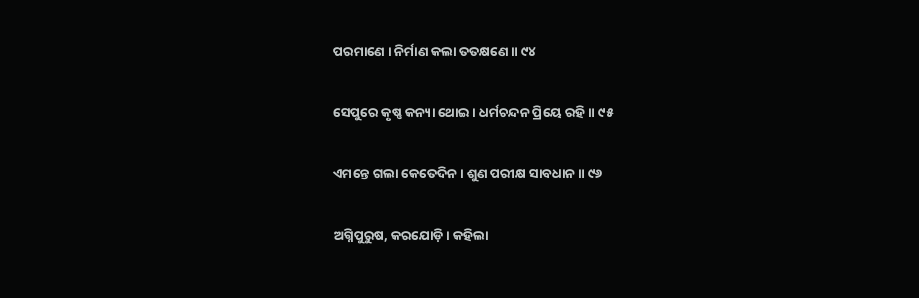ପରମାଣେ । ନିର୍ମାଣ କଲା ତତକ୍ଷଣେ ॥ ୯୪

ସେପୁରେ କୃଷ୍ଣ କନ୍ୟା ଥୋଇ । ଧର୍ମଚନ୍ଦନ ପ୍ରିୟେ ରହି ॥ ୯୫

ଏମନ୍ତେ ଗଲା କେତେଦିନ । ଶୁଣ ପରୀକ୍ଷ ସାବଧାନ ॥ ୯୬

ଅଗ୍ନିପୁରୁଷ, କରଯୋଡ଼ି । କହିଲା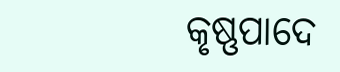କୃଷ୍ଣପାଦେ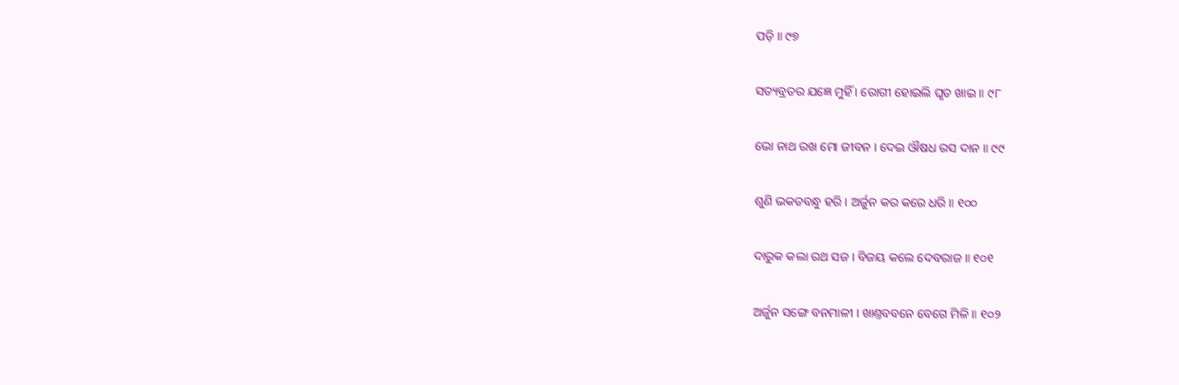ପଡ଼ି ॥ ୯୭

ସତ୍ୟବ୍ରତର ଯଜ୍ଞେ ମୁହିଁ । ରୋଗୀ ହୋଇଲି ଘୃତ ଖାଇ ॥ ୯୮

ଭୋ ନାଥ ରଖ ମୋ ଜୀବନ । ଦେଇ ଔଷଧ ରସ ଦାନ ॥ ୯୯

ଶୁଣି ଭକତବନ୍ଧୁ ହରି । ଅର୍ଜୁନ କର କରେ ଧରି ॥ ୧୦୦

ଦାରୁକ କଲା ରଥ ସଜ । ବିଜୟ କଲେ ଦେବରାଜ ॥ ୧୦୧

ଅର୍ଜୁନ ସଙ୍ଗେ ବନମାଳୀ । ଖାଣ୍ତବବନେ ବେଗେ ମିଳି ॥ ୧୦୨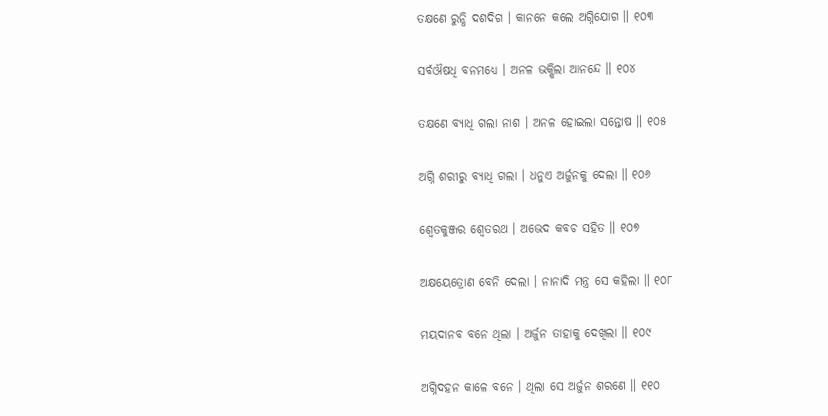ତକ୍ଷଣେ ରୁନ୍ଧି ଦଶଦିଗ । କାନନେ କଲେ ଅଗ୍ନିଯୋଗ ॥ ୧୦୩

ସର୍ବଔଷଧି ବନମଧ୍ୟେ । ଅନଳ ଭକ୍ଷିଲା ଆନନ୍ଦେ ॥ ୧୦୪

ତକ୍ଷଣେ ବ୍ୟାଧି ଗଲା ନାଶ । ଅନଳ ହୋଇଲା ସନ୍ତୋଷ ॥ ୧୦୫

ଅଗ୍ନି ଶରୀରୁ ବ୍ୟାଧି ଗଲା । ଧନୁଏ ଅର୍ଜୁନକୁ ଦେଲା ॥ ୧୦୬

ଶ୍ୱେତକୁଞ୍ଜର ଶ୍ୱେତରଥ । ଅଭେଦ କବଚ ସହିତ ॥ ୧୦୭

ଅକ୍ଷୟେତ୍ରୋଣ ବେନି ଦେଲା । ନାନାଦି ମନ୍ତ୍ର ସେ କହିଲା ॥ ୧୦୮

ମୟଦାନବ ବନେ ଥିଲା । ଅର୍ଜୁନ ତାହାକୁ ଦେଖିଲା ॥ ୧୦୯

ଅଗ୍ନିଦହନ କାଳେ ବନେ । ଥିଲା ସେ ଅର୍ଜୁନ ଶରଣେ ॥ ୧୧୦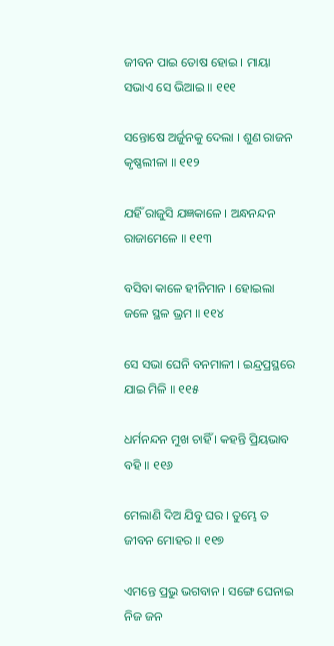ଜୀବନ ପାଇ ତୋଷ ହୋଇ । ମାୟା ସଭାଏ ସେ ଭିଆଇ ॥ ୧୧୧

ସନ୍ତୋଷେ ଅର୍ଜୁନକୁ ଦେଲା । ଶୁଣ ରାଜନ କୃଷ୍ଣଲୀଳା ॥ ୧୧୨

ଯହିଁ ରାଜୁସି ଯଜ୍ଞକାଳେ । ଅନ୍ଧନନ୍ଦନ ରାଜାମେଳେ ॥ ୧୧୩

ବସିବା କାଳେ ହୀନିମାନ । ହୋଇଲା ଜଳେ ସ୍ଥଳ ଭ୍ରମ ॥ ୧୧୪

ସେ ସଭା ଘେନି ବନମାଳୀ । ଇନ୍ଦ୍ରପ୍ରସ୍ଥରେ ଯାଇ ମିଳି ॥ ୧୧୫

ଧର୍ମନନ୍ଦନ ମୁଖ ଚାହିଁ । କହନ୍ତି ପ୍ରିୟଭାବ ବହି ॥ ୧୧୬

ମେଲାଣି ଦିଅ ଯିବୁ ଘର । ତୁମ୍ଭେ ତ ଜୀବନ ମୋହର ॥ ୧୧୭

ଏମନ୍ତେ ପ୍ରଭୁ ଭଗବାନ । ସଙ୍ଗେ ଘେନାଇ ନିଜ ଜନ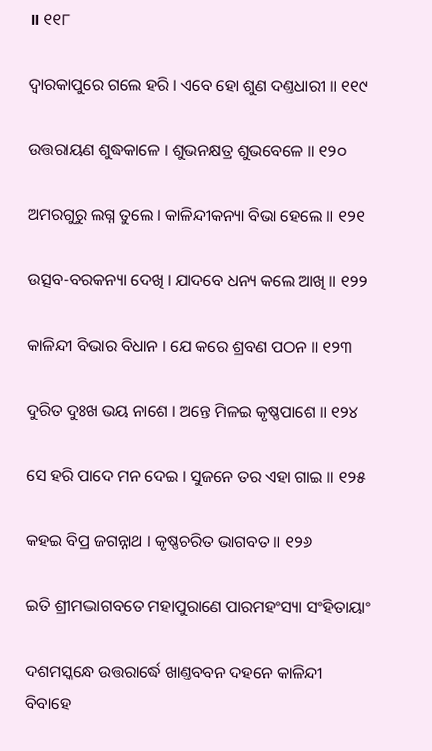॥ ୧୧୮

ଦ୍ୱାରକାପୁରେ ଗଲେ ହରି । ଏବେ ହୋ ଶୁଣ ଦଣ୍ତଧାରୀ ॥ ୧୧୯

ଉତ୍ତରାୟଣ ଶୁଦ୍ଧକାଳେ । ଶୁଭନକ୍ଷତ୍ର ଶୁଭବେଳେ ॥ ୧୨୦

ଅମରଗୁରୁ ଲଗ୍ନ ତୁଲେ । କାଳିନ୍ଦୀକନ୍ୟା ବିଭା ହେଲେ ॥ ୧୨୧

ଉତ୍ସବ-ବରକନ୍ୟା ଦେଖି । ଯାଦବେ ଧନ୍ୟ କଲେ ଆଖି ॥ ୧୨୨

କାଳିନ୍ଦୀ ବିଭାର ବିଧାନ । ଯେ କରେ ଶ୍ରବଣ ପଠନ ॥ ୧୨୩

ଦୁରିତ ଦୁଃଖ ଭୟ ନାଶେ । ଅନ୍ତେ ମିଳଇ କୃଷ୍ଣପାଶେ ॥ ୧୨୪

ସେ ହରି ପାଦେ ମନ ଦେଇ । ସୁଜନେ ତର ଏହା ଗାଇ ॥ ୧୨୫

କହଇ ବିପ୍ର ଜଗନ୍ନାଥ । କୃଷ୍ଣଚରିତ ଭାଗବତ ॥ ୧୨୬

ଇତି ଶ୍ରୀମଦ୍ଭାଗବତେ ମହାପୁରାଣେ ପାରମହଂସ୍ୟା ସଂହିତାୟାଂ

ଦଶମସ୍କନ୍ଧେ ଉତ୍ତରାର୍ଦ୍ଧେ ଖାଣ୍ତବବନ ଦହନେ କାଳିନ୍ଦୀ ବିବାହେ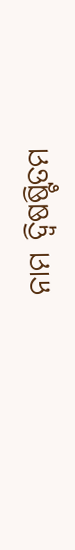ନାମ ଦ୍ୱିଷଷ୍ଟିତମ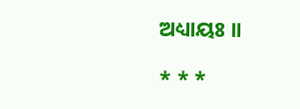ଅଧ୍ୟାୟଃ ॥

* * *